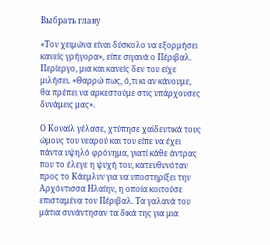Выбрать главу

«Τον χειμώνα είναι δύσκολο να εξορμήσει κανείς γρήγορα», είπε σιγανά ο Πέριβαλ. Περίεργο, μια και κανείς δεν του είχε μιλήσει. «Θαρρώ πως, ό,τι κι αν κάνουμε, θα πρέπει να αρκεστούμε στις υπάρχουσες δυνάμεις μας».

Ο Κοναίλ γέλασε, χτύπησε χαϊδευτικά τους ώμους του νεαρού και του είπε να έχει πάντα υψηλό φρόνημα, γιατί κάθε άντρας που το έλεγε η ψυχή του, κατευθυνόταν προς το Κάεμλυν για να υποστηρίξει την Αρχόντισσα Ηλαίην, η οποία κοιτούσε επισταμένα τον Πέριβαλ. Τα γαλανά του μάτια συνάντησαν τα δικά της για μια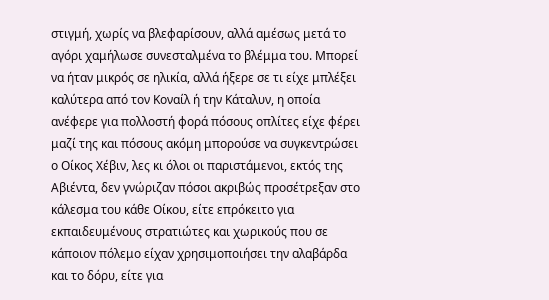στιγμή, χωρίς να βλεφαρίσουν, αλλά αμέσως μετά το αγόρι χαμήλωσε συνεσταλμένα το βλέμμα του. Μπορεί να ήταν μικρός σε ηλικία, αλλά ήξερε σε τι είχε μπλέξει καλύτερα από τον Κοναίλ ή την Κάταλυν, η οποία ανέφερε για πολλοστή φορά πόσους οπλίτες είχε φέρει μαζί της και πόσους ακόμη μπορούσε να συγκεντρώσει ο Οίκος Χέβιν, λες κι όλοι οι παριστάμενοι, εκτός της Αβιέντα, δεν γνώριζαν πόσοι ακριβώς προσέτρεξαν στο κάλεσμα του κάθε Οίκου, είτε επρόκειτο για εκπαιδευμένους στρατιώτες και χωρικούς που σε κάποιον πόλεμο είχαν χρησιμοποιήσει την αλαβάρδα και το δόρυ, είτε για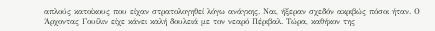απλούς κατοίκους που είχαν στρατολογηθεί λόγω ανάγκης. Ναι, ήξεραν σχεδόν ακριβώς πόσοι ήταν. Ο Άρχοντας Γουίλιν είχε κάνει καλή δουλειά με τον νεαρό Πέριβαλ. Τώρα, καθήκον της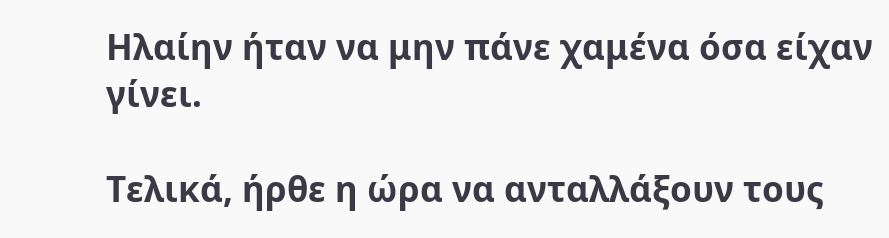Ηλαίην ήταν να μην πάνε χαμένα όσα είχαν γίνει.

Τελικά, ήρθε η ώρα να ανταλλάξουν τους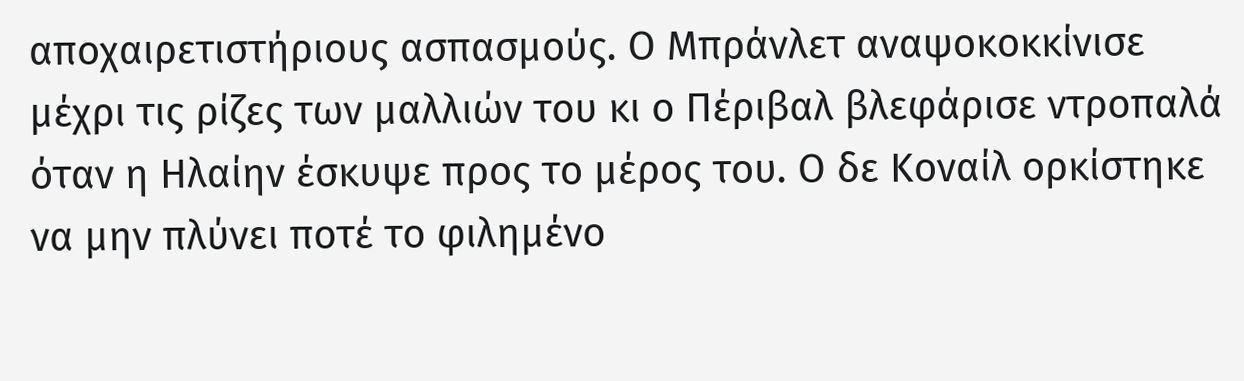αποχαιρετιστήριους ασπασμούς. Ο Μπράνλετ αναψοκοκκίνισε μέχρι τις ρίζες των μαλλιών του κι ο Πέριβαλ βλεφάρισε ντροπαλά όταν η Ηλαίην έσκυψε προς το μέρος του. Ο δε Κοναίλ ορκίστηκε να μην πλύνει ποτέ το φιλημένο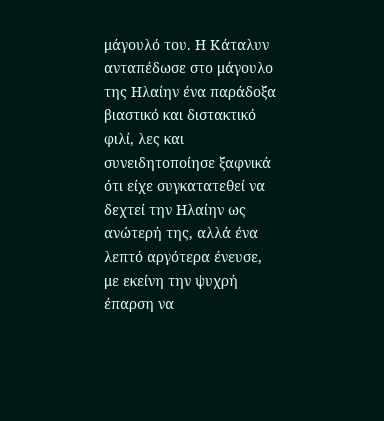μάγουλό του. Η Κάταλυν ανταπέδωσε στο μάγουλο της Ηλαίην ένα παράδοξα βιαστικό και διστακτικό φιλί, λες και συνειδητοποίησε ξαφνικά ότι είχε συγκατατεθεί να δεχτεί την Ηλαίην ως ανώτερή της, αλλά ένα λεπτό αργότερα ένευσε, με εκείνη την ψυχρή έπαρση να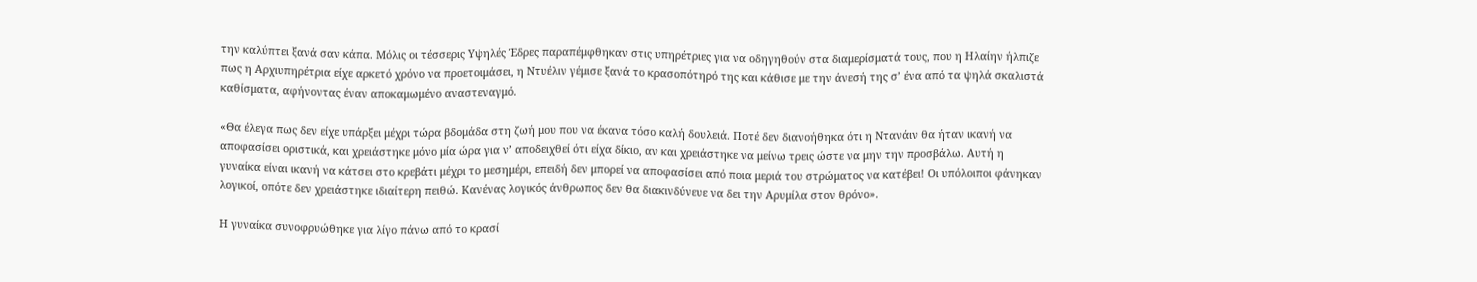την καλύπτει ξανά σαν κάπα. Μόλις οι τέσσερις Υψηλές Έδρες παραπέμφθηκαν στις υπηρέτριες για να οδηγηθούν στα διαμερίσματά τους, που η Ηλαίην ήλπιζε πως η Αρχιυπηρέτρια είχε αρκετό χρόνο να προετοιμάσει, η Ντυέλιν γέμισε ξανά το κρασοπότηρό της και κάθισε με την άνεσή της σ’ ένα από τα ψηλά σκαλιστά καθίσματα, αφήνοντας έναν αποκαμωμένο αναστεναγμό.

«Θα έλεγα πως δεν είχε υπάρξει μέχρι τώρα βδομάδα στη ζωή μου που να έκανα τόσο καλή δουλειά. Ποτέ δεν διανοήθηκα ότι η Ντανάιν θα ήταν ικανή να αποφασίσει οριστικά, και χρειάστηκε μόνο μία ώρα για ν’ αποδειχθεί ότι είχα δίκιο, αν και χρειάστηκε να μείνω τρεις ώστε να μην την προσβάλω. Αυτή η γυναίκα είναι ικανή να κάτσει στο κρεβάτι μέχρι το μεσημέρι, επειδή δεν μπορεί να αποφασίσει από ποια μεριά του στρώματος να κατέβει! Οι υπόλοιποι φάνηκαν λογικοί, οπότε δεν χρειάστηκε ιδιαίτερη πειθώ. Κανένας λογικός άνθρωπος δεν θα διακινδύνευε να δει την Αρυμίλα στον θρόνο».

Η γυναίκα συνοφρυώθηκε για λίγο πάνω από το κρασί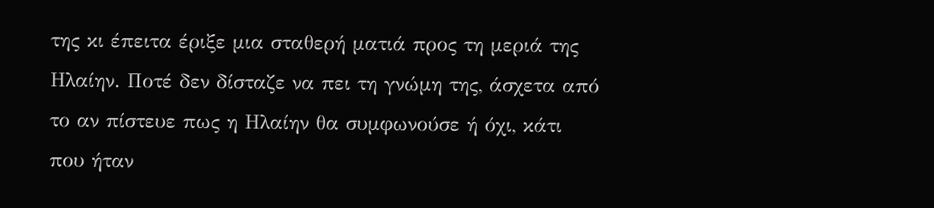της κι έπειτα έριξε μια σταθερή ματιά προς τη μεριά της Ηλαίην. Ποτέ δεν δίσταζε να πει τη γνώμη της, άσχετα από το αν πίστευε πως η Ηλαίην θα συμφωνούσε ή όχι, κάτι που ήταν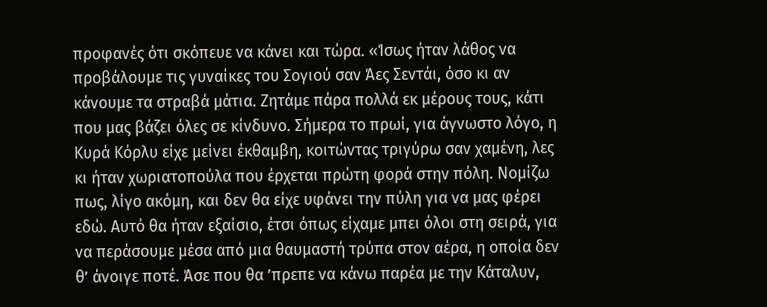προφανές ότι σκόπευε να κάνει και τώρα. «Ίσως ήταν λάθος να προβάλουμε τις γυναίκες του Σογιού σαν Άες Σεντάι, όσο κι αν κάνουμε τα στραβά μάτια. Ζητάμε πάρα πολλά εκ μέρους τους, κάτι που μας βάζει όλες σε κίνδυνο. Σήμερα το πρωί, για άγνωστο λόγο, η Κυρά Κόρλυ είχε μείνει έκθαμβη, κοιτώντας τριγύρω σαν χαμένη, λες κι ήταν χωριατοπούλα που έρχεται πρώτη φορά στην πόλη. Νομίζω πως, λίγο ακόμη, και δεν θα είχε υφάνει την πύλη για να μας φέρει εδώ. Αυτό θα ήταν εξαίσιο, έτσι όπως είχαμε μπει όλοι στη σειρά, για να περάσουμε μέσα από μια θαυμαστή τρύπα στον αέρα, η οποία δεν θ’ άνοιγε ποτέ. Άσε που θα ’πρεπε να κάνω παρέα με την Κάταλυν,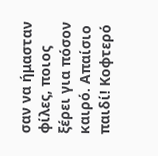σαν να ήμασταν φίλες, ποιος ξέρει για πόσον καιρό. Απαίσιο παιδί! Κοφτερό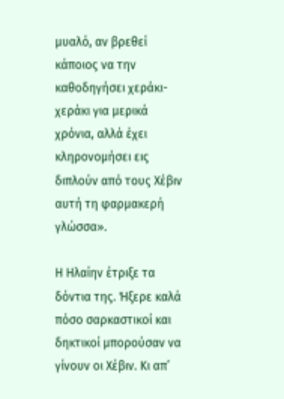μυαλό, αν βρεθεί κάποιος να την καθοδηγήσει χεράκι-χεράκι για μερικά χρόνια, αλλά έχει κληρονομήσει εις διπλούν από τους Χέβιν αυτή τη φαρμακερή γλώσσα».

Η Ηλαίην έτριξε τα δόντια της. Ήξερε καλά πόσο σαρκαστικοί και δηκτικοί μπορούσαν να γίνουν οι Χέβιν. Κι απ’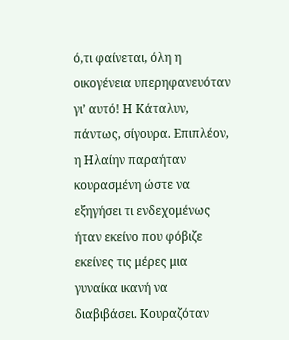ό,τι φαίνεται, όλη η οικογένεια υπερηφανευόταν γι’ αυτό! Η Κάταλυν, πάντως, σίγουρα. Επιπλέον, η Ηλαίην παραήταν κουρασμένη ώστε να εξηγήσει τι ενδεχομένως ήταν εκείνο που φόβιζε εκείνες τις μέρες μια γυναίκα ικανή να διαβιβάσει. Κουραζόταν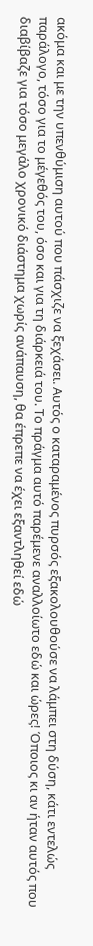ακόμα και με την υπενθύμιση αυτού που πάσχιζε να ξεχάσει. Αυτός ο καταραμένος πυρσός εξακολουθούσε να λάμπει στη δύση, κάτι εντελώς παράλογο, τόσο για το μέγεθός του, όσο και για τη διάρκειά του. Το πράγμα αυτό παρέμενε αναλλοίωτο εδώ και ώρες! Όποιος κι αν ήταν αυτός που διαβίβαζε για τόσο μεγάλο χρονικό διάστημα χωρίς ανάπαυση, θα έπρεπε να έχει εξαντληθεί εδώ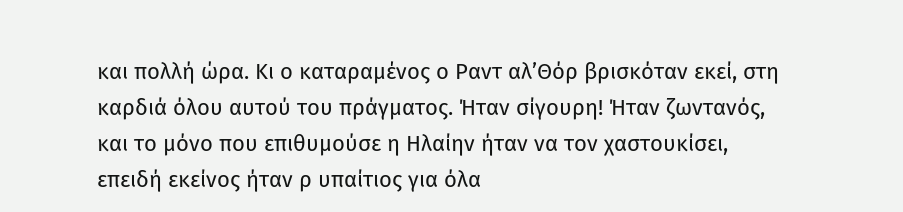και πολλή ώρα. Κι ο καταραμένος ο Ραντ αλ’Θόρ βρισκόταν εκεί, στη καρδιά όλου αυτού του πράγματος. Ήταν σίγουρη! Ήταν ζωντανός, και το μόνο που επιθυμούσε η Ηλαίην ήταν να τον χαστουκίσει, επειδή εκείνος ήταν ρ υπαίτιος για όλα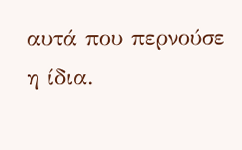αυτά που περνούσε η ίδια.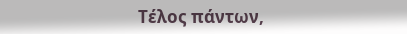Τέλος πάντων,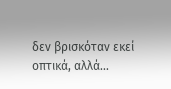δεν βρισκόταν εκεί οπτικά, αλλά...